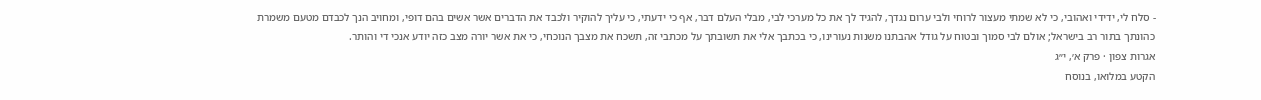- סלח לי, ידידי ואהובי, כי לא שמתי מעצור לרוחי ולבי ערום נגדך, להגיד לך את כל מערכי לבי, מבלי העלם דבר, אף כי ידעתי, כי עליך להוקיר ולכבד את הדברים אשר אשים בהם דופי, ומחויב הנך לכבדם מטעם משמרת כהונתך בתור רב בישראל; אולם לבי סמוך ובטוח על גודל אהבתנו משנות נעורינו, כי בכתבך אלי את תשובתך על מכתבי זה, תשכח את מצבך הנוכחי, כי את אשר יורה מצב כזה יודע אנכי די והותר.
אגרות צפון · פרק א׳, י״ג
הקטע במלואו, בנוסח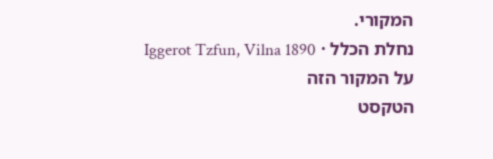המקורי.
נחלת הכלל · Iggerot Tzfun, Vilna 1890
על המקור הזה
הטקסט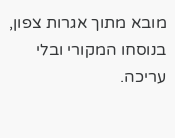מובא מתוך אגרות צפון, בנוסחו המקורי ובלי עריכה.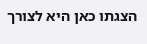הצגתו כאן היא לצורך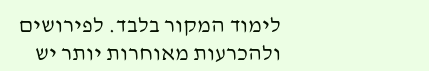לימוד המקור בלבד. לפירושים ולהכרעות מאוחרות יותר יש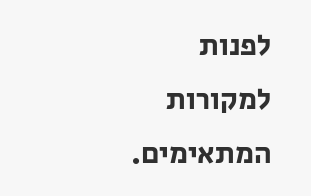לפנות למקורות המתאימים.